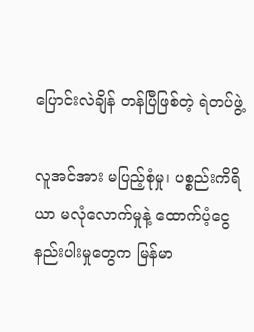ပြောင်းလဲချိန် တန်ပြီဖြစ်တဲ့ ရဲတပ်ဖွဲ့

လူအင်အား မပြည့်စုံမှု၊ ပစ္စည်းကိရိယာ မလုံလောက်မှုနဲ့ ထောက်ပံ့ငွေ နည်းပါးမှုတွေက မြန်မာ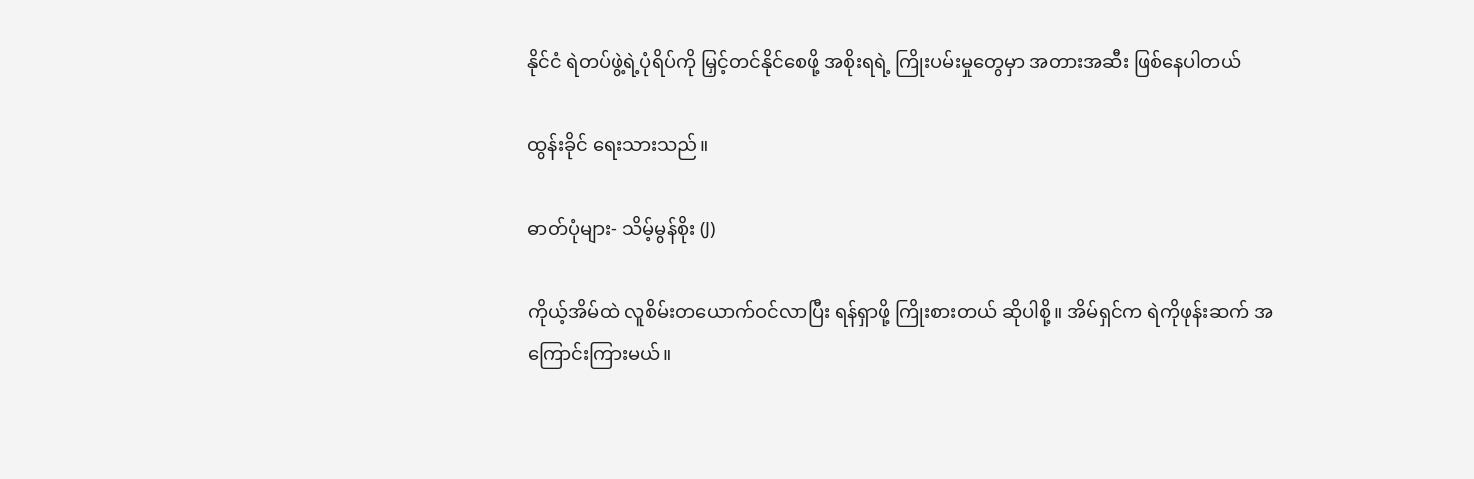နိုင်ငံ ရဲတပ်ဖွဲ့ရဲ့ပုံရိပ်ကို မြှင့်တင်နိုင်စေဖို့ အစိုးရရဲ့ ကြိုးပမ်းမှုတွေမှာ အတားအဆီး ဖြစ်နေပါတယ်

ထွန်းခိုင် ရေးသားသည်။

ဓာတ်ပုံများ- သိမ့်မွန်စိုး (J)

ကိုယ့်အိမ်ထဲ လူစိမ်းတယောက်ဝင်လာပြီး ရန်ရှာဖို့ ကြိုးစားတယ် ဆိုပါစို့။ အိမ်ရှင်က ရဲကိုဖုန်းဆက် အကြောင်းကြားမယ်။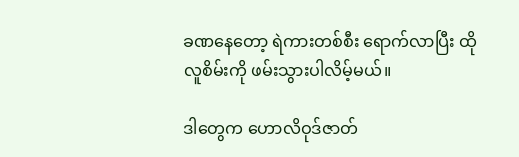ခဏနေတော့ ရဲကားတစ်စီး ရောက်လာပြီး ထိုလူစိမ်းကို ဖမ်းသွားပါလိမ့်မယ်။

ဒါတွေက ဟောလိဝုဒ်ဇာတ်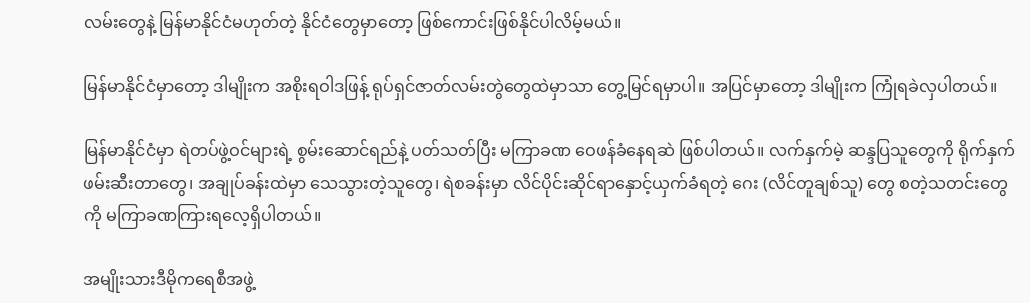လမ်းတွေနဲ့ မြန်မာနိုင်ငံမဟုတ်တဲ့ နိုင်ငံတွေမှာတော့ ဖြစ်ကောင်းဖြစ်နိုင်ပါလိမ့်မယ်။

မြန်မာနိုင်ငံမှာတော့ ဒါမျိုးက အစိုးရဝါဒဖြန့် ရုပ်ရှင်ဇာတ်လမ်းတွဲတွေထဲမှာသာ တွေ့မြင်ရမှာပါ။ အပြင်မှာတော့ ဒါမျိုးက ကြုံရခဲလှပါတယ်။

မြန်မာနိုင်ငံမှာ ရဲတပ်ဖွဲ့ဝင်များရဲ့ စွမ်းဆောင်ရည်နဲ့ ပတ်သတ်ပြီး မကြာခဏ ဝေဖန်ခံနေရဆဲ ဖြစ်ပါတယ်။ လက်နှက်မဲ့ ဆန္ဒပြသူတွေကို ရိုက်နှက်ဖမ်းဆီးတာတွေ၊ အချုပ်ခန်းထဲမှာ သေသွားတဲ့သူတွေ၊ ရဲစခန်းမှာ လိင်ပိုင်းဆိုင်ရာနှောင့်ယှက်ခံရတဲ့ ဂေး (လိင်တူချစ်သူ) တွေ စတဲ့သတင်းတွေကို မကြာခဏကြားရလေ့ရှိပါတယ်။

အမျိုးသားဒီမိုကရေစီအဖွဲ့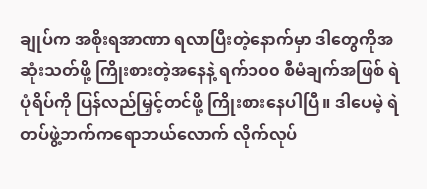ချုပ်က အစိုးရအာဏာ ရလာပြီးတဲ့နောက်မှာ ဒါတွေကိုအဆုံးသတ်ဖို့ ကြိုးစားတဲ့အနေနဲ့ ရက်၁၀၀ စီမံချက်အဖြစ် ရဲပုံရိပ်ကို ပြန်လည်မြှင့်တင်ဖို့ ကြိုးစားနေပါပြီ။ ဒါပေမဲ့ ရဲတပ်ဖွဲ့ဘက်ကရောဘယ်လောက် လိုက်လုပ်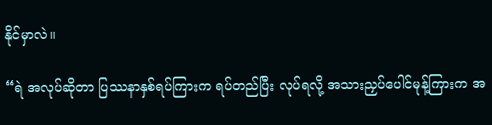နိုင်မှာလဲ။

“ရဲ အလုပ်ဆိုတာ ပြဿနာနှစ်ရပ်ကြားက ရပ်တည်ပြီး လုပ်ရလို့ အသားညှပ်ပေါင်မုန့်ကြားက အ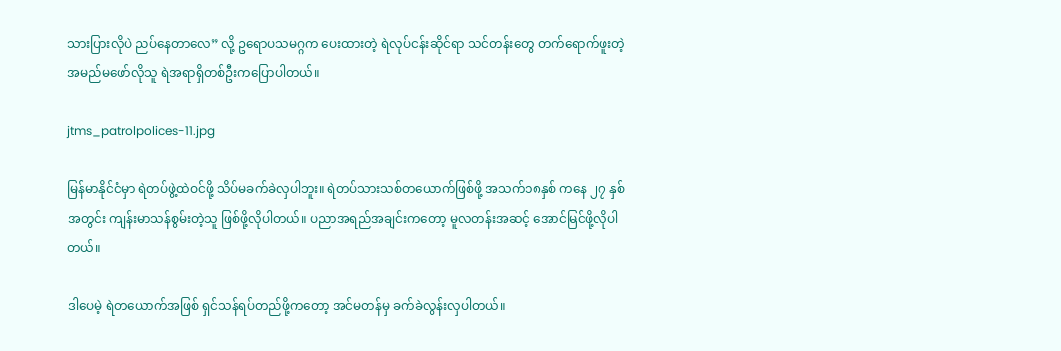သားပြားလိုပဲ ညပ်နေတာလေ” လို့ ဥရောပသမဂ္ဂက ပေးထားတဲ့ ရဲလုပ်ငန်းဆိုင်ရာ သင်တန်းတွေ တက်ရောက်ဖူးတဲ့ အမည်မဖော်လိုသူ ရဲအရာရှိတစ်ဦးကပြောပါတယ်။

jtms_patrolpolices-11.jpg

မြန်မာနိုင်ငံမှာ ရဲတပ်ဖွဲ့ထဲဝင်ဖို့ သိပ်မခက်ခဲလှပါဘူး။ ရဲတပ်သားသစ်တယောက်ဖြစ်ဖို့ အသက်၁၈နှစ် ကနေ ၂၇ နှစ်အတွင်း ကျန်းမာသန်စွမ်းတဲ့သူ ဖြစ်ဖို့လိုပါတယ်။ ပညာအရည်အချင်းကတော့ မူလတန်းအဆင့် အောင်မြင်ဖို့လိုပါတယ်။

ဒါပေမဲ့ ရဲတယောက်အဖြစ် ရှင်သန်ရပ်တည်ဖို့ကတော့ အင်မတန်မှ ခက်ခဲလွန်းလှပါတယ်။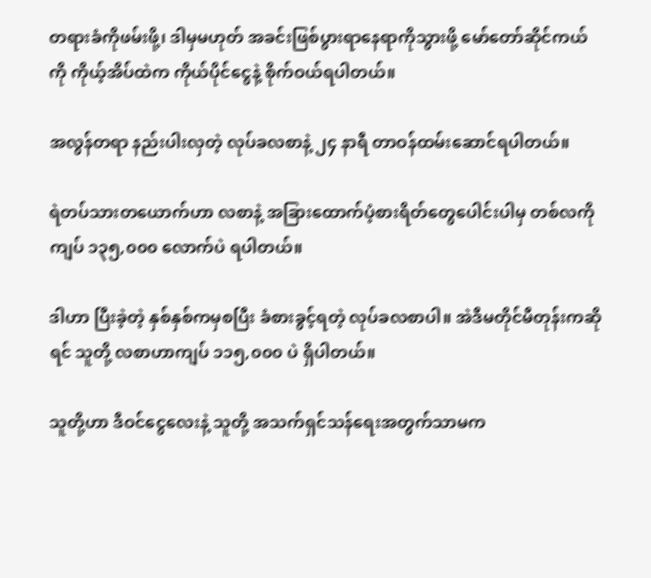တရားခံကိုဖမ်းဖို့၊ ဒါမှမဟုတ် အခင်းဖြစ်ပွားရာနေရာကိုသွားဖို့ မော်တော်ဆိုင်ကယ်ကို ကိုယ့်အိပ်ထဲက ကိုယ်ပိုင်ငွေနဲ့ စိုက်ဝယ်ရပါတယ်။

အလွန်တရာ နည်းပါးလှတဲ့ လုပ်ခလစာနဲ့ ၂၄ နာရီ တာဝန်ထမ်းဆောင်ရပါတယ်။

ရဲတပ်သားတယောက်ဟာ လစာနဲ့ အခြားထောက်ပံ့စားရိတ်တွေပေါင်းပါမှ တစ်လကို ကျပ် ၁၃၅,၀၀၀ လောက်ပဲ ရပါတယ်။

ဒါဟာ ပြီးခဲ့တဲ့ နှစ်နှစ်ကမှစပြီး ခံစားခွင့်ရတဲ့ လုပ်ခလစာပါ။ အဲဒီမတိုင်မီတုန်းကဆိုရင် သူတို့ လစာဟာကျပ် ၁၁၅,၀၀၀ ပဲ ရှိပါတယ်။

သူတို့ဟာ ဒီဝင်ငွေလေးနဲ့ သူတို့ အသက်ရှင်သန်ရေးအတွက်သာမက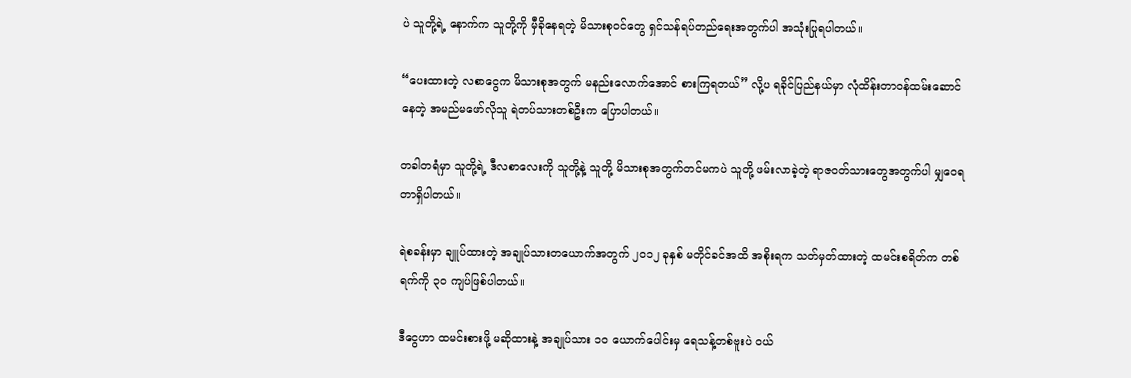ပဲ သူတို့ရဲ့ နောက်က သူတို့ကို မှီခိုနေရတဲ့ မိသားစုဝင်တွေ ရှင်သန်ရပ်တည်ရေးအတွက်ပါ အသုံးပြုရပါတယ်။

“ပေးထားတဲ့ လစာငွေက မိသားစုအတွက် မနည်းလောက်အောင် စားကြရတယ်” လို့ပ ရခိုင်ပြည်နယ်မှာ လုံထိန်းတာဝန်ထမ်းဆောင်နေတဲ့ အမည်မဖော်လိုသူ ရဲတပ်သားတစ်ဦးက ပြောပါတယ်။

တခါတရံမှာ သူတို့ရဲ့ ဒီလစာလေးကို သူတို့နဲ့ သူတို့ မိသားစုအတွက်တင်မကပဲ သူတို့ ဖမ်းလာခဲ့တဲ့ ရာဇဝတ်သားတွေအတွက်ပါ မျှဝေရတာရှိပါတယ်။

ရဲစခန်းမှာ ချူပ်ထားတဲ့ အချုပ်သားတယောက်အတွက် ၂၀၁၂ ခုနှစ် မတိုင်ခင်အထိ အစိုးရက သတ်မှတ်ထားတဲ့ ထမင်းစရိတ်က တစ်ရက်ကို ၃၀ ကျပ်ဖြစ်ပါတယ်။

ဒီငွေဟာ ထမင်းစားဖို့ မဆိုထားနဲ့ အချုပ်သား ၁၀ ယောက်ပေါင်းမှ ရေသန့်တစ်ဗူးပဲ ဝယ်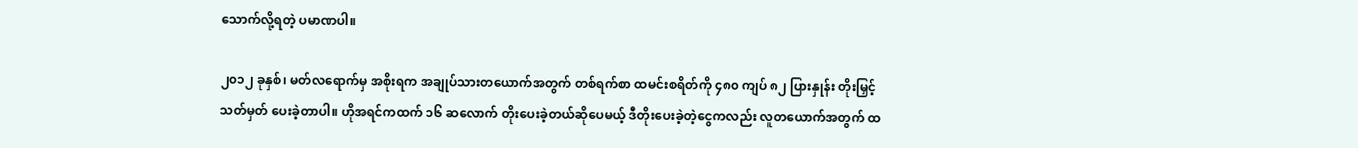သောက်လို့ရတဲ့ ပမာဏပါ။

၂၀၁၂ ခုနှစ်၊ မတ်လရောက်မှ အစိုးရက အချုပ်သားတယောက်အတွက် တစ်ရက်စာ ထမင်းစရိတ်ကို ၄၈၀ ကျပ် ၈၂ ပြားနှုန်း တိုးမြှင့် သတ်မှတ် ပေးခဲ့တာပါ။ ဟိုအရင်ကထက် ၁၆ ဆလောက် တိုးပေးခဲ့တယ်ဆိုပေမယ့် ဒီတိုးပေးခဲ့တဲ့ငွေကလည်း လူတယောက်အတွက် ထ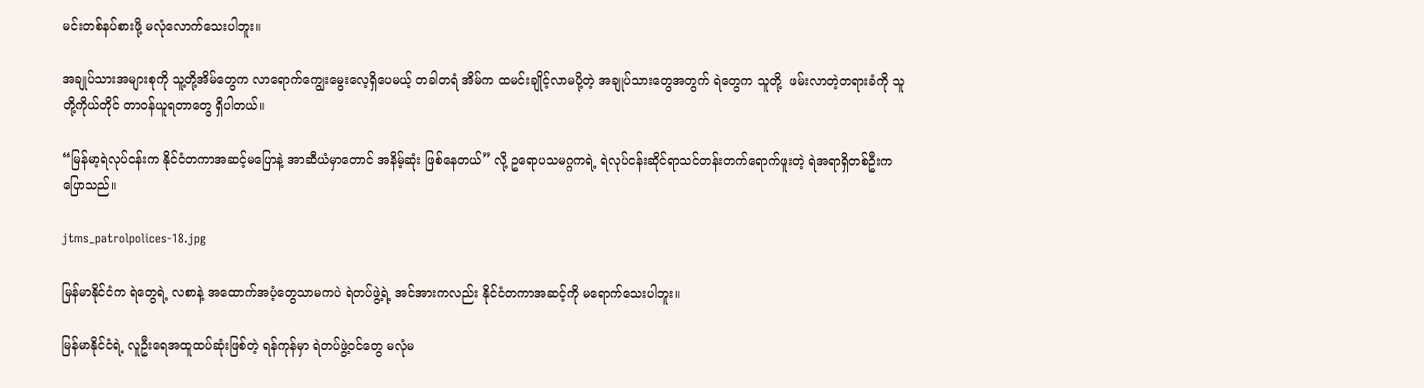မင်းတစ်နပ်စားဖို့ မလုံလောက်သေးပါဘူး။

အချုပ်သားအများစုကို သူ့တို့အိမ်တွေက လာရောက်ကျွေးမွေးလေ့ရှိပေမယ့် တခါတရံ အိမ်က ထမင်းချိုင့်လာမပို့တဲ့ အချုပ်သားတွေအတွက် ရဲတွေက သူတို့  ဖမ်းလာတဲ့တရားခံကို သူတို့ကိုယ်တိုင် တာဝန်ယူရတာတွေ ရှိပါတယ်။

“မြန်မာ့ရဲလုပ်ငန်းက နိုင်ငံတကာအဆင့်မပြောနဲ့ အာဆီယံမှာတောင် အနိမ့်ဆုံး ဖြစ်နေတယ်” လို့ ဥရောပသမဂ္ဂကရဲ့ ရဲလုပ်ငန်းဆိုင်ရာသင်တန်းတက်ရောက်ဖူးတဲ့ ရဲအရာရှိတစ်ဦးက ပြောသည်။

jtms_patrolpolices-18.jpg

မြန်မာနိုင်ငံက ရဲတွေရဲ့ လစာနဲ့ အထောက်အပံ့တွေသာမကပဲ ရဲတပ်ဖွဲ့ရဲ့ အင်အားကလည်း နိုင်ငံတကာအဆင့်ကို မရောက်သေးပါဘူး။

မြန်မာနိုင်ငံရဲ့ လူဦးရေအထူထပ်ဆုံးဖြစ်တဲ့ ရန်ကုန်မှာ ရဲတပ်ဖွဲ့ဝင်တွေ မလုံမ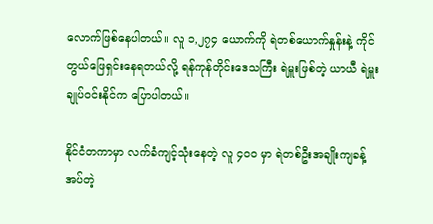လောက်ဖြစ်နေပါတယ်။ လူ ၁,၂၇၄ ယောက်ကို ရဲတစ်ယောက်နှုန်းနဲ့ ကိုင်တွယ်ဖြေရှင်းနေရတယ်လို့ ရန်ကုန်တိုင်းဒေသကြီး ရဲမှူးဖြစ်တဲ့ ယာယီ ရဲမှူးချုပ်ဝင်းနိုင်က ပြောပါတယ်။

နိုင်ငံတကာမှာ လက်ခံကျင့်သုံးနေတဲ့ လူ ၄၀၀ မှာ ရဲတစ်ဦးအချိုးကျခန့်အပ်တဲ့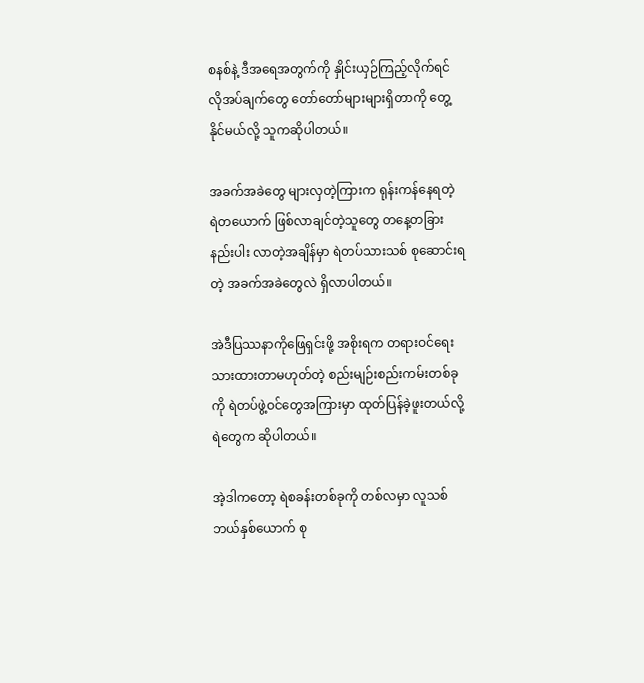စနစ်နဲ့ ဒီအရေအတွက်ကို နှိုင်းယှဉ်ကြည့်လိုက်ရင် လိုအပ်ချက်တွေ တော်တော်များများရှိတာကို တွေ့နိုင်မယ်လို့ သူကဆိုပါတယ်။

အခက်အခဲတွေ များလှတဲ့ကြားက ရုန်းကန်နေရတဲ့ ရဲတယောက် ဖြစ်လာချင်တဲ့သူတွေ တနေ့တခြား နည်းပါး လာတဲ့အချိန်မှာ ရဲတပ်သားသစ် စုဆောင်းရတဲ့ အခက်အခဲတွေလဲ ရှိလာပါတယ်။

အဲဒီပြဿနာကိုဖြေရှင်းဖို့ အစိုးရက တရားဝင်ရေးသားထားတာမဟုတ်တဲ့ စည်းမျဉ်းစည်းကမ်းတစ်ခုကို ရဲတပ်ဖွဲ့ဝင်တွေအကြားမှာ ထုတ်ပြန်ခဲ့ဖူးတယ်လို့ ရဲတွေက ဆိုပါတယ်။

အဲ့ဒါကတော့ ရဲစခန်းတစ်ခုကို တစ်လမှာ လူသစ်ဘယ်နှစ်ယောက် စု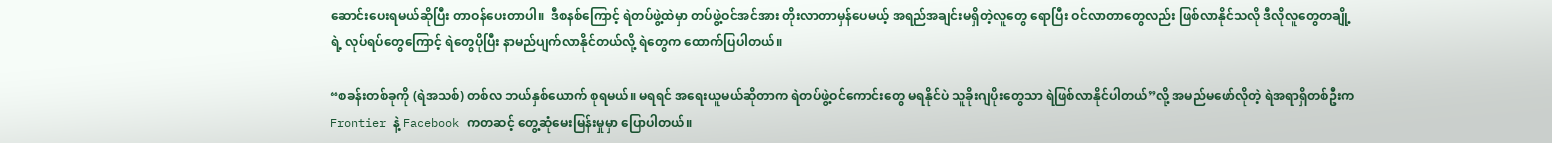ဆောင်းပေးရမယ်ဆိုပြီး တာဝန်ပေးတာပါ။  ဒီစနစ်ကြောင့် ရဲတပ်ဖွဲ့ထဲမှာ တပ်ဖွဲ့ဝင်အင်အား တိုးလာတာမှန်ပေမယ့် အရည်အချင်းမရှိတဲ့လူတွေ ရောပြီး ဝင်လာတာတွေလည်း ဖြစ်လာနိုင်သလို ဒီလိုလူတွေတချို့ရဲ့ လုပ်ရပ်တွေကြောင့် ရဲတွေပိုပြီး နာမည်ပျက်လာနိုင်တယ်လို့ ရဲတွေက ထောက်ပြပါတယ်။

“စခန်းတစ်ခုကို (ရဲအသစ်) တစ်လ ဘယ်နှစ်ယောက် စုရမယ်။ မရရင် အရေးယူမယ်ဆိုတာက ရဲတပ်ဖွဲ့ဝင်ကောင်းတွေ မရနိုင်ပဲ သူခိုးဂျပိုးတွေသာ ရဲဖြစ်လာနိုင်ပါတယ်”လို့ အမည်မဖော်လိုတဲ့ ရဲအရာရှိတစ်ဦးက Frontier နဲ့ Facebook ကတဆင့် တွေ့ဆုံမေးမြန်းမှုမှာ ပြောပါတယ်။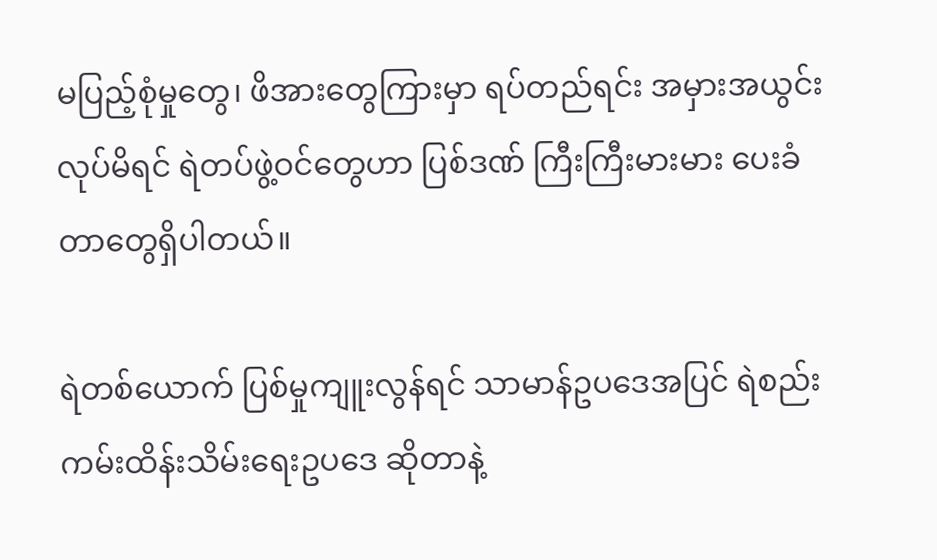မပြည့်စုံမှုတွေ၊ ဖိအားတွေကြားမှာ ရပ်တည်ရင်း အမှားအယွင်း လုပ်မိရင် ရဲတပ်ဖွဲ့ဝင်တွေဟာ ပြစ်ဒဏ် ကြီးကြီးမားမား ပေးခံတာတွေရှိပါတယ်။

ရဲတစ်ယောက် ပြစ်မှုကျူးလွန်ရင် သာမာန်ဥပဒေအပြင် ရဲစည်းကမ်းထိန်းသိမ်းရေးဥပဒေ ဆိုတာနဲ့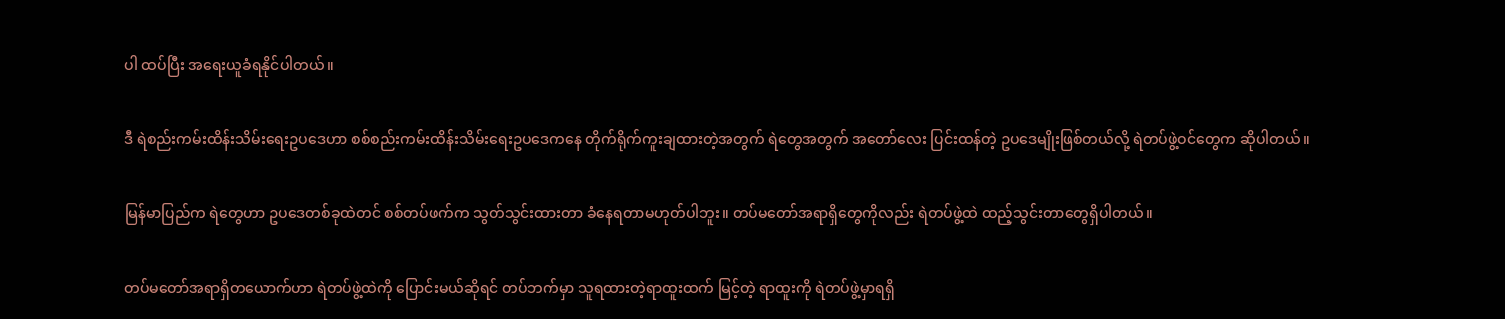ပါ ထပ်ပြီး အရေးယူခံရနိုင်ပါတယ်။

ဒီ ရဲစည်းကမ်းထိန်းသိမ်းရေးဥပဒေဟာ စစ်စည်းကမ်းထိန်းသိမ်းရေးဥပဒေကနေ တိုက်ရိုက်ကူးချထားတဲ့အတွက် ရဲတွေအတွက် အတော်လေး ပြင်းထန်တဲ့ ဥပဒေမျိုးဖြစ်တယ်လို့ ရဲတပ်ဖွဲ့ဝင်တွေက ဆိုပါတယ်။

မြန်မာပြည်က ရဲတွေဟာ ဥပဒေတစ်ခုထဲတင် စစ်တပ်ဖက်က သွတ်သွင်းထားတာ ခံနေရတာမဟုတ်ပါဘူး။ တပ်မတော်အရာရှိတွေကိုလည်း ရဲတပ်ဖွဲ့ထဲ ထည့်သွင်းတာတွေရှိပါတယ်။

တပ်မတော်အရာရှိတယောက်ဟာ ရဲတပ်ဖွဲ့ထဲကို ပြောင်းမယ်ဆိုရင် တပ်ဘက်မှာ သူရထားတဲ့ရာထူးထက် မြင့်တဲ့ ရာထူးကို ရဲတပ်ဖွဲ့မှာရရှိ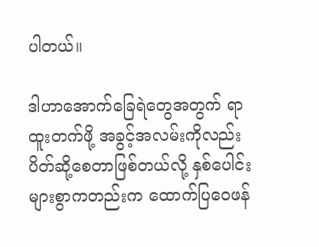ပါတယ်။

ဒါဟာအောက်ခြေရဲတွေအတွက် ရာထူးတက်ဖို့ အခွင့်အလမ်းကိုလည်း ပိတ်ဆို့စေတာဖြစ်တယ်လို့ နှစ်ပေါင်းများစွာကတည်းက ထောက်ပြဝေဖန်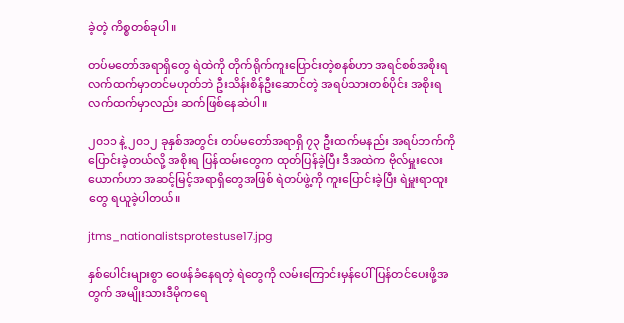ခဲ့တဲ့ ကိစ္စတစ်ခုပါ။

တပ်မတော်အရာရှိတွေ ရဲထဲကို တိုက်ရိုက်ကူးပြောင်းတဲ့စနစ်ဟာ အရင်စစ်အစိုးရ လက်ထက်မှာတင်မဟုတ်ဘဲ ဦးသိန်းစိန်ဦးဆောင်တဲ့ အရပ်သားတစ်ပိုင်း အစိုးရလက်ထက်မှာလည်း ဆက်ဖြစ်နေဆဲပါ။

၂၀၁၁ နဲ့ ၂၀၁၂ ခုနှစ်အတွင်း တပ်မတော်အရာရှိ ၇၃ ဦးထက်မနည်း အရပ်ဘက်ကို ပြောင်းခဲ့တယ်လို့ အစိုးရ ပြန်ထမ်းတွေက ထုတ်ပြန်ခဲ့ပြီး ဒီအထဲက ဗိုလ်မှူးလေးယောက်ဟာ အဆင့်မြင့်အရာရှိတွေအဖြစ် ရဲတပ်ဖွဲ့ကို ကူးပြောင်းခဲ့ပြီး ရဲမှူးရာထူးတွေ ရယူခဲ့ပါတယ်။

jtms_nationalistsprotestuse17.jpg

နှစ်ပေါင်းများစွာ ဝေဖန်ခံနေရတဲ့ ရဲတွေကို လမ်းကြောင်းမှန်ပေါ် ပြန်တင်ပေးဖို့အတွက် အမျိုးသားဒီမိုကရေ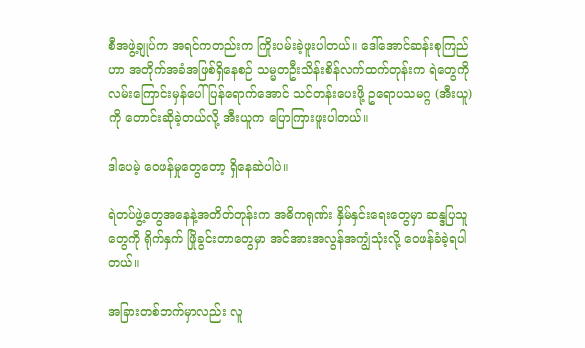စီအဖွဲ့ချုပ်က အရင်ကတည်းက ကြိုးပမ်းခဲ့ဖူးပါတယ်။ ဒေါ်အောင်ဆန်းစုကြည်ဟာ အတိုက်အခံအဖြစ်ရှိနေစဉ် သမ္မတဦးသိန်းစိန်လက်ထက်တုန်းက ရဲတွေကို လမ်းကြောင်းမှန်ပေါ် ပြန်ရောက်အောင် သင်တန်းပေးဖို့ ဥရောပသမဂ္ဂ (အီးယူ) ကို တောင်းဆိုခဲ့တယ်လို့ အီးယူက ပြောကြားဖူးပါတယ်။

ဒါပေမဲ့ ဝေဖန်မှုတွေတော့ ရှိနေဆဲပါပဲ။

ရဲတပ်ဖွဲ့တွေအနေနဲ့အတိတ်တုန်းက အဓိကရုဏ်း နှိမ်နှင်းရေးတွေမှာ ဆန္ဒပြသူတွေကို ရိုက်နှက် ဖြိုခွင်းတာတွေမှာ အင်အားအလွန်အကျွံသုံးလို့ ဝေဖန်ခံခဲ့ရပါတယ်။

အခြားတစ်ဘက်မှာလည်း လူ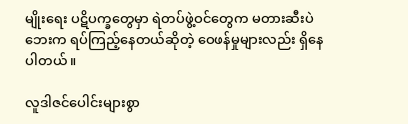မျိုးရေး ပဋိပက္ခတွေမှာ ရဲတပ်ဖွဲ့ဝင်တွေက မတားဆီးပဲ ဘေးက ရပ်ကြည့်နေတယ်ဆိုတဲ့ ဝေဖန်မှုများလည်း ရှိနေပါတယ်။

လူဒါဇင်ပေါင်းများစွာ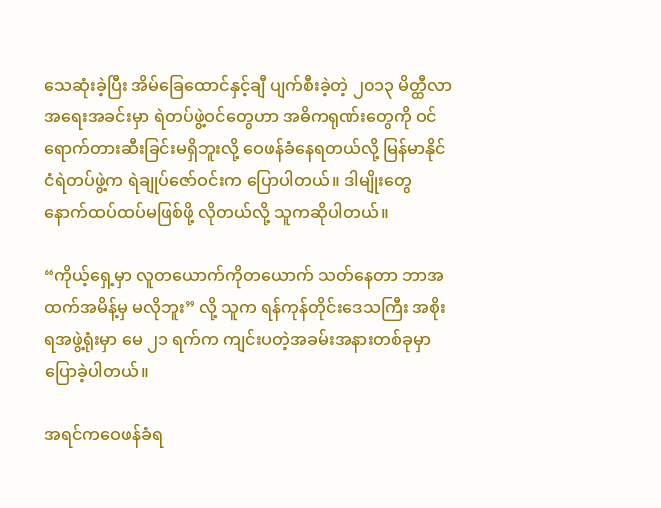သေဆုံးခဲ့ပြီး အိမ်ခြေထောင်နှင့်ချီ ပျက်စီးခဲ့တဲ့ ၂၀၁၃ မိတ္ထီလာအရေးအခင်းမှာ ရဲတပ်ဖွဲ့ဝင်တွေဟာ အဓိကရုဏ်းတွေကို ဝင်ရောက်တားဆီးခြင်းမရှိဘူးလို့ ဝေဖန်ခံနေရတယ်လို့ မြန်မာနိုင်ငံရဲတပ်ဖွဲ့က ရဲချုပ်ဇော်ဝင်းက ပြောပါတယ်။ ဒါမျိုးတွေ နောက်ထပ်ထပ်မဖြစ်ဖို့ လိုတယ်လို့ သူကဆိုပါတယ်။

“ကိုယ့်ရှေ့မှာ လူတယောက်ကိုတယောက် သတ်နေတာ ဘာအထက်အမိန့်မှ မလိုဘူး” လို့ သူက ရန်ကုန်တိုင်းဒေသကြီး အစိုးရအဖွဲ့ရုံးမှာ မေ ၂၁ ရက်က ကျင်းပတဲ့အခမ်းအနားတစ်ခုမှာ ပြောခဲ့ပါတယ်။

အရင်ကဝေဖန်ခံရ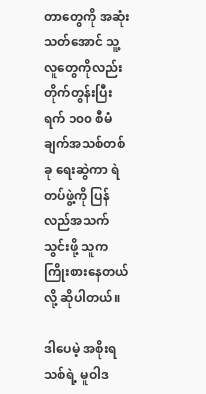တာတွေကို အဆုံးသတ်အောင် သူ့လူတွေကိုလည်း တိုက်တွန်းပြီး ရက် ၁၀၀ စီမံချက်အသစ်တစ်ခု ရေးဆွဲကာ ရဲတပ်ဖွဲ့ကို ပြန်လည်အသက်သွင်းဖို့ သူကကြိုးစားနေတယ်လို့ ဆိုပါတယ်။

ဒါပေမဲ့ အစိုးရသစ်ရဲ့ မူဝါဒ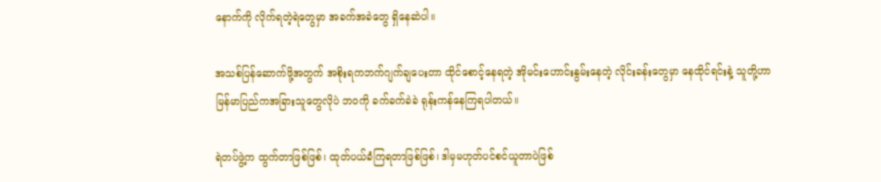နောက်ကို လိုက်ရတဲ့ရဲတွေမှာ အခက်အခဲတွေ ရှိနေဆဲပါ။

အသစ်ပြန်ဆောက်ဖို့အတွက် အစိုးရကဘက်ဂျက်ချပေးတာ ထိုင်စောင့်နေရတဲ့ အိုမင်းဟောင်းနွမ်းနေတဲ့ လိုင်းခန်းတွေမှာ နေထိုင်ရင်းနဲ့ သူတို့ဟာ မြန်မာပြည်ကအခြားသူတွေလိုပဲ ဘဝကို ခက်ခက်ခဲခဲ ရုန်းကန်နေကြရပါတယ်။

ရဲတပ်ဖွဲ့က ထွက်တာဖြစ်ဖြစ်၊ ထုတ်ပယ်ခံကြရတာဖြစ်ဖြစ်၊ ဒါမှမဟုတ်ပင်စင်ယူတာပဲဖြစ်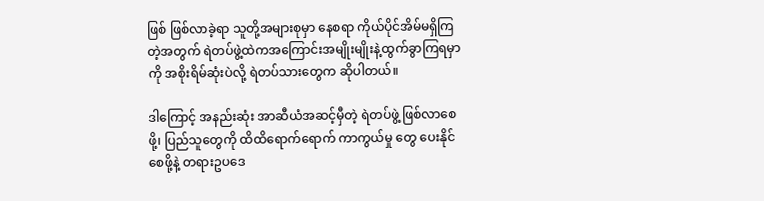ဖြစ် ဖြစ်လာခဲ့ရာ သူတို့အများစုမှာ နေစရာ ကိုယ်ပိုင်အိမ်မရှိကြတဲ့အတွက် ရဲတပ်ဖွဲ့ထဲကအကြောင်းအမျိုးမျိုးနဲ့ထွက်ခွာကြရမှာကို အစိုးရိမ်ဆုံးပဲလို့ ရဲတပ်သားတွေက ဆိုပါတယ်။

ဒါကြောင့် အနည်းဆုံး အာဆီယံအဆင့်မှီတဲ့ ရဲတပ်ဖွဲ့ ဖြစ်လာစေဖို့၊ ပြည်သူတွေကို ထိထိရောက်ရောက် ကာကွယ်မှု တွေ ပေးနိုင်စေဖို့နဲ့ တရားဥပဒေ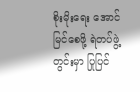စိုးမိုးရေး အောင်မြင်စေဖို့ ရဲတပ်ဖွဲ့တွင်းမှာ ပြုပြင်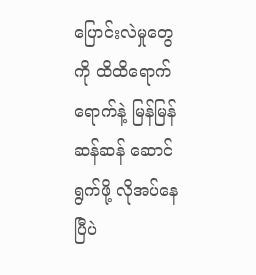ပြောင်းလဲမှုတွေကို ထိထိရောက်ရောက်နဲ့ မြန်မြန်ဆန်ဆန် ဆောင်ရွက်ဖို့ လိုအပ်နေပြီပဲ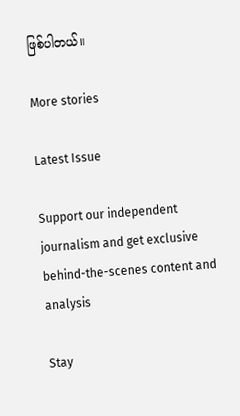ဖြစ်ပါတယ်။

More stories

Latest Issue

Support our independent journalism and get exclusive behind-the-scenes content and analysis

Stay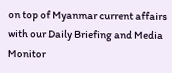on top of Myanmar current affairs with our Daily Briefing and Media Monitor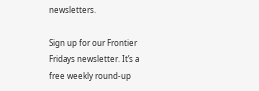newsletters.

Sign up for our Frontier Fridays newsletter. It’s a free weekly round-up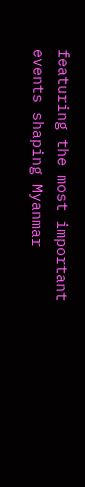featuring the most important events shaping Myanmar